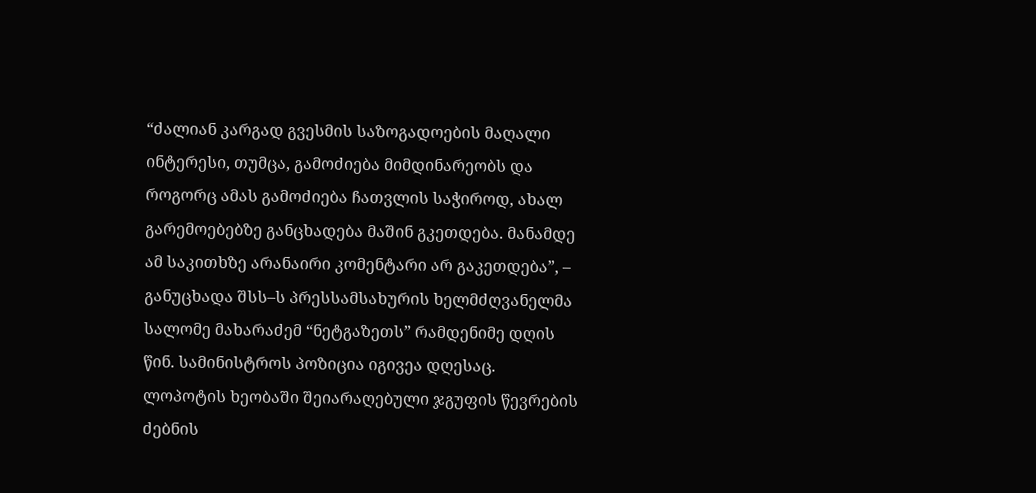“ძალიან კარგად გვესმის საზოგადოების მაღალი ინტერესი, თუმცა, გამოძიება მიმდინარეობს და როგორც ამას გამოძიება ჩათვლის საჭიროდ, ახალ გარემოებებზე განცხადება მაშინ გკეთდება. მანამდე ამ საკითხზე არანაირი კომენტარი არ გაკეთდება”, – განუცხადა შსს–ს პრესსამსახურის ხელმძღვანელმა სალომე მახარაძემ “ნეტგაზეთს” რამდენიმე დღის წინ. სამინისტროს პოზიცია იგივეა დღესაც.
ლოპოტის ხეობაში შეიარაღებული ჯგუფის წევრების ძებნის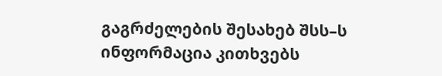გაგრძელების შესახებ შსს–ს ინფორმაცია კითხვებს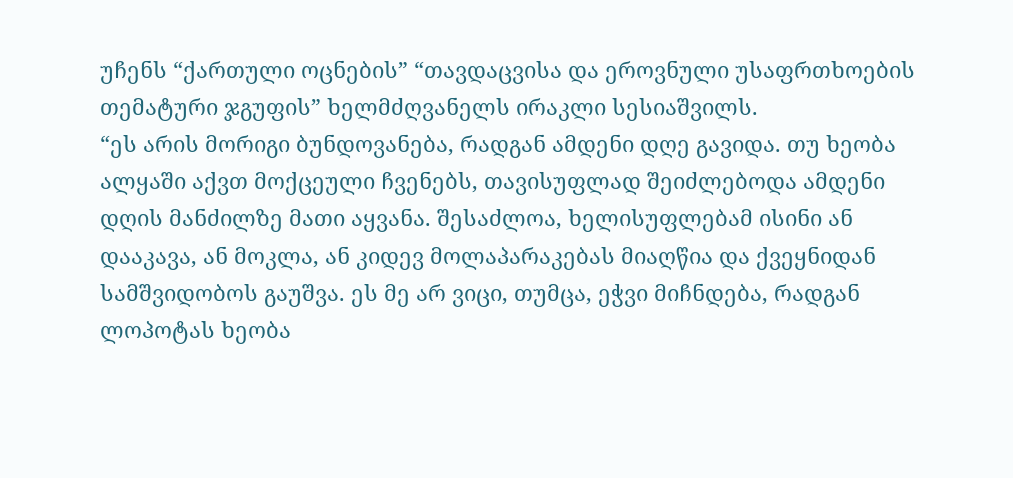უჩენს “ქართული ოცნების” “თავდაცვისა და ეროვნული უსაფრთხოების თემატური ჯგუფის” ხელმძღვანელს ირაკლი სესიაშვილს.
“ეს არის მორიგი ბუნდოვანება, რადგან ამდენი დღე გავიდა. თუ ხეობა ალყაში აქვთ მოქცეული ჩვენებს, თავისუფლად შეიძლებოდა ამდენი დღის მანძილზე მათი აყვანა. შესაძლოა, ხელისუფლებამ ისინი ან დააკავა, ან მოკლა, ან კიდევ მოლაპარაკებას მიაღწია და ქვეყნიდან სამშვიდობოს გაუშვა. ეს მე არ ვიცი, თუმცა, ეჭვი მიჩნდება, რადგან ლოპოტას ხეობა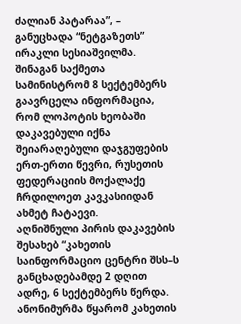ძალიან პატარაა”, – განუცხადა “ნეტგაზეთს” ირაკლი სესიაშვილმა.
შინაგან საქმეთა სამინისტრომ 8 სექტემბერს გაავრცელა ინფორმაცია, რომ ლოპოტის ხეობაში დაკავებული იქნა შეიარაღებული დაჯგუფების ერთ-ერთი წევრი, რუსეთის ფედერაციის მოქალაქე ჩრდილოეთ კავკასიიდან ახმეტ ჩატაევი.
აღნიშნული პირის დაკავების შესახებ “კახეთის საინფორმაციო ცენტრი შსს–ს განცხადებამდე 2 დღით ადრე, 6 სექტემბერს წერდა. ანონიმურმა წყარომ კახეთის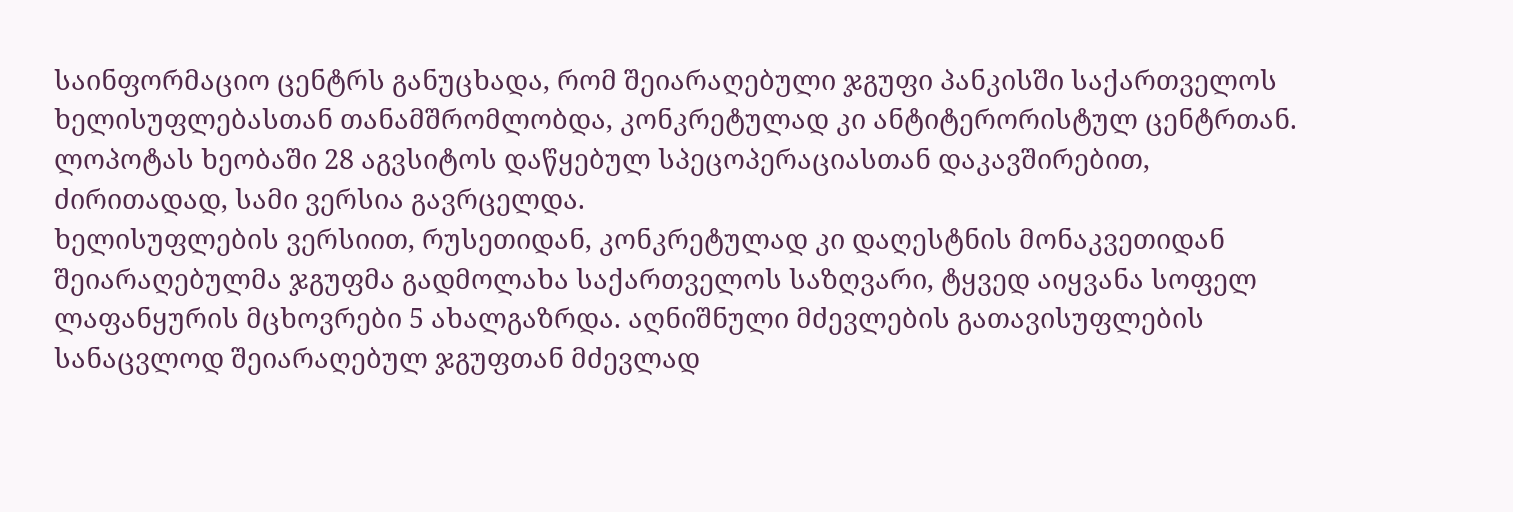საინფორმაციო ცენტრს განუცხადა, რომ შეიარაღებული ჯგუფი პანკისში საქართველოს ხელისუფლებასთან თანამშრომლობდა, კონკრეტულად კი ანტიტერორისტულ ცენტრთან.
ლოპოტას ხეობაში 28 აგვსიტოს დაწყებულ სპეცოპერაციასთან დაკავშირებით, ძირითადად, სამი ვერსია გავრცელდა.
ხელისუფლების ვერსიით, რუსეთიდან, კონკრეტულად კი დაღესტნის მონაკვეთიდან შეიარაღებულმა ჯგუფმა გადმოლახა საქართველოს საზღვარი, ტყვედ აიყვანა სოფელ ლაფანყურის მცხოვრები 5 ახალგაზრდა. აღნიშნული მძევლების გათავისუფლების სანაცვლოდ შეიარაღებულ ჯგუფთან მძევლად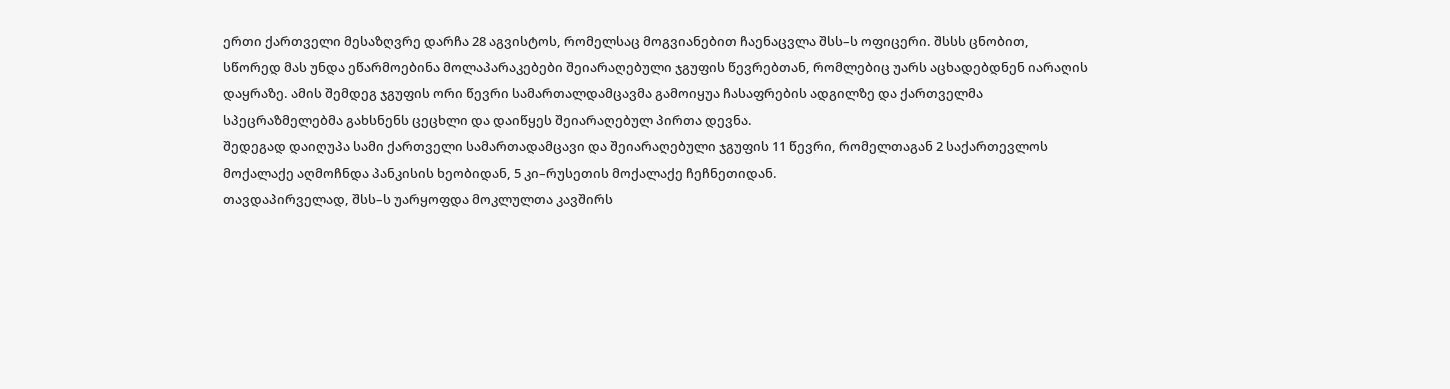ერთი ქართველი მესაზღვრე დარჩა 28 აგვისტოს, რომელსაც მოგვიანებით ჩაენაცვლა შსს–ს ოფიცერი. შსსს ცნობით, სწორედ მას უნდა ეწარმოებინა მოლაპარაკებები შეიარაღებული ჯგუფის წევრებთან, რომლებიც უარს აცხადებდნენ იარაღის დაყრაზე. ამის შემდეგ ჯგუფის ორი წევრი სამართალდამცავმა გამოიყუა ჩასაფრების ადგილზე და ქართველმა სპეცრაზმელებმა გახსნენს ცეცხლი და დაიწყეს შეიარაღებულ პირთა დევნა.
შედეგად დაიღუპა სამი ქართველი სამართადამცავი და შეიარაღებული ჯგუფის 11 წევრი, რომელთაგან 2 საქართევლოს მოქალაქე აღმოჩნდა პანკისის ხეობიდან, 5 კი–რუსეთის მოქალაქე ჩეჩნეთიდან.
თავდაპირველად, შსს–ს უარყოფდა მოკლულთა კავშირს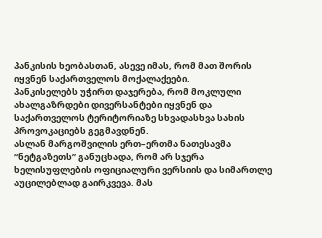პანკისის ხეობასთან, ასევე იმას, რომ მათ შორის იყვნენ საქართველოს მოქალაქეები.
პანკისელებს უჭირთ დაჯერება, რომ მოკლული ახალგაზრდები დივერსანტები იყვნენ და საქართველოს ტერიტორიაზე სხვადასხვა სახის პროვოკაციებს გეგმავდნენ.
ასლან მარგოშვილის ერთ–ერთმა ნათესავმა “ნეტგაზეთს” განუცხადა, რომ არ სჯერა ხელისუფლების ოფიციალური ვერსიის და სიმართლე აუცილებლად გაირკვევა. მას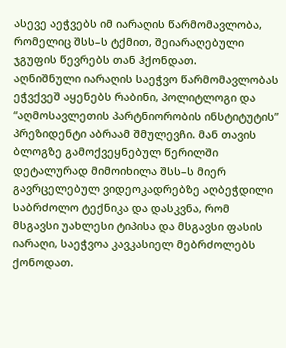ასევე აეჭვებს იმ იარაღის წარმომავლობა, რომელიც შსს–ს ტქმით, შეიარაღებული ჯგუფის წევრებს თან ჰქონდათ.
აღნიშნული იარაღის საეჭვო წარმომავლობას ეჭვქვეშ აყენებს რაბინი, პოლიტლოგი და “აღმოსავლეთის პარტნიორობის ინსტიტუტის” პრეზიდენტი აბრაამ შმულევჩი. მან თავის ბლოგზე გამოქვეყნებულ წერილში დეტალურად მიმოიხილა შსს–ს მიერ გავრცელებულ ვიდეოკადრებზე აღბეჭდილი საბრძოლო ტექნიკა და დასკვნა, რომ მსგავსი უახლესი ტიპისა და მსგავსი ფასის იარაღი, საეჭვოა კავკასიელ მებრძოლებს ქონოდათ.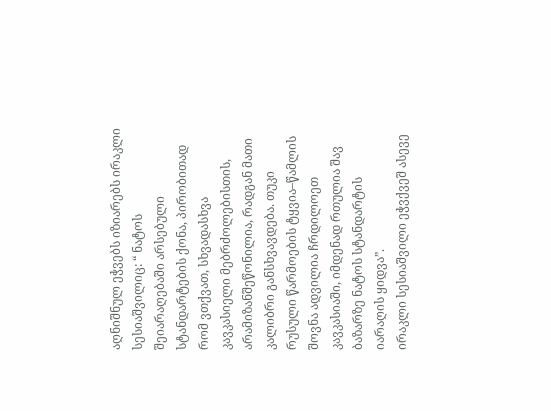აღნიშნულ ეჭვებს იზიარებს ირაკლი სესიაშვილიც: “ ნატოს შეიარაღებაში არსებული სტანდარტების ქონა, პირობითად რომ ვთქვათ, სხვადასხვა კავკასიელი მებრძოლებისთის, არამიზანშეწონილია, რადგან მათი კალიბრი განსხვავდება. თუკი რუსული წარმოების ტყვია–წამლის შოვნა ადვილია ჩრდილოეთ კავკასიაში, იმდენად რთულია შავ ბაზარზე ნატოს სტანდარტის იარაღის ყიდვა”.
ირაკლი სესიაშვილი ეჭვქვეშ ასევე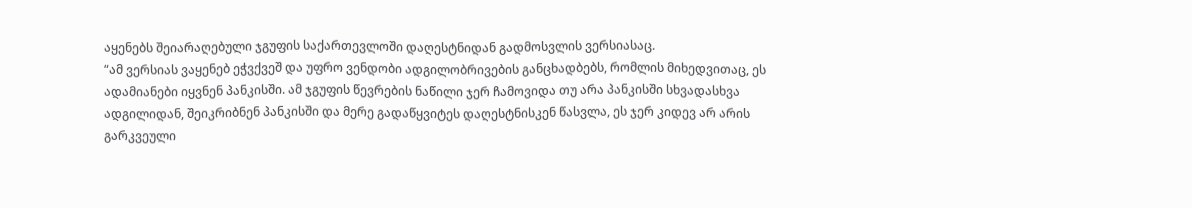აყენებს შეიარაღებული ჯგუფის საქართევლოში დაღესტნიდან გადმოსვლის ვერსიასაც.
“ამ ვერსიას ვაყენებ ეჭვქვეშ და უფრო ვენდობი ადგილობრივების განცხადბებს, რომლის მიხედვითაც, ეს ადამიანები იყვნენ პანკისში. ამ ჯგუფის წევრების ნაწილი ჯერ ჩამოვიდა თუ არა პანკისში სხვადასხვა ადგილიდან, შეიკრიბნენ პანკისში და მერე გადაწყვიტეს დაღესტნისკენ წასვლა, ეს ჯერ კიდევ არ არის გარკვეული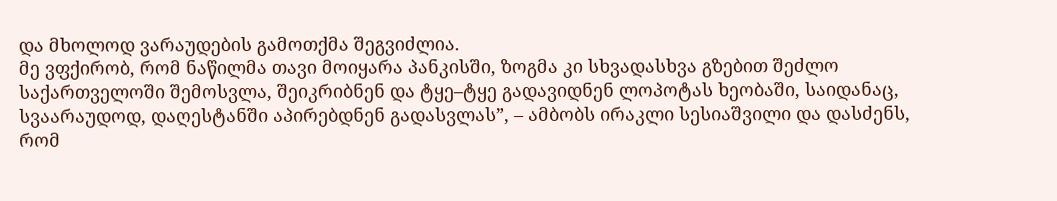და მხოლოდ ვარაუდების გამოთქმა შეგვიძლია.
მე ვფქირობ, რომ ნაწილმა თავი მოიყარა პანკისში, ზოგმა კი სხვადასხვა გზებით შეძლო საქართველოში შემოსვლა, შეიკრიბნენ და ტყე–ტყე გადავიდნენ ლოპოტას ხეობაში, საიდანაც, სვაარაუდოდ, დაღესტანში აპირებდნენ გადასვლას”, – ამბობს ირაკლი სესიაშვილი და დასძენს, რომ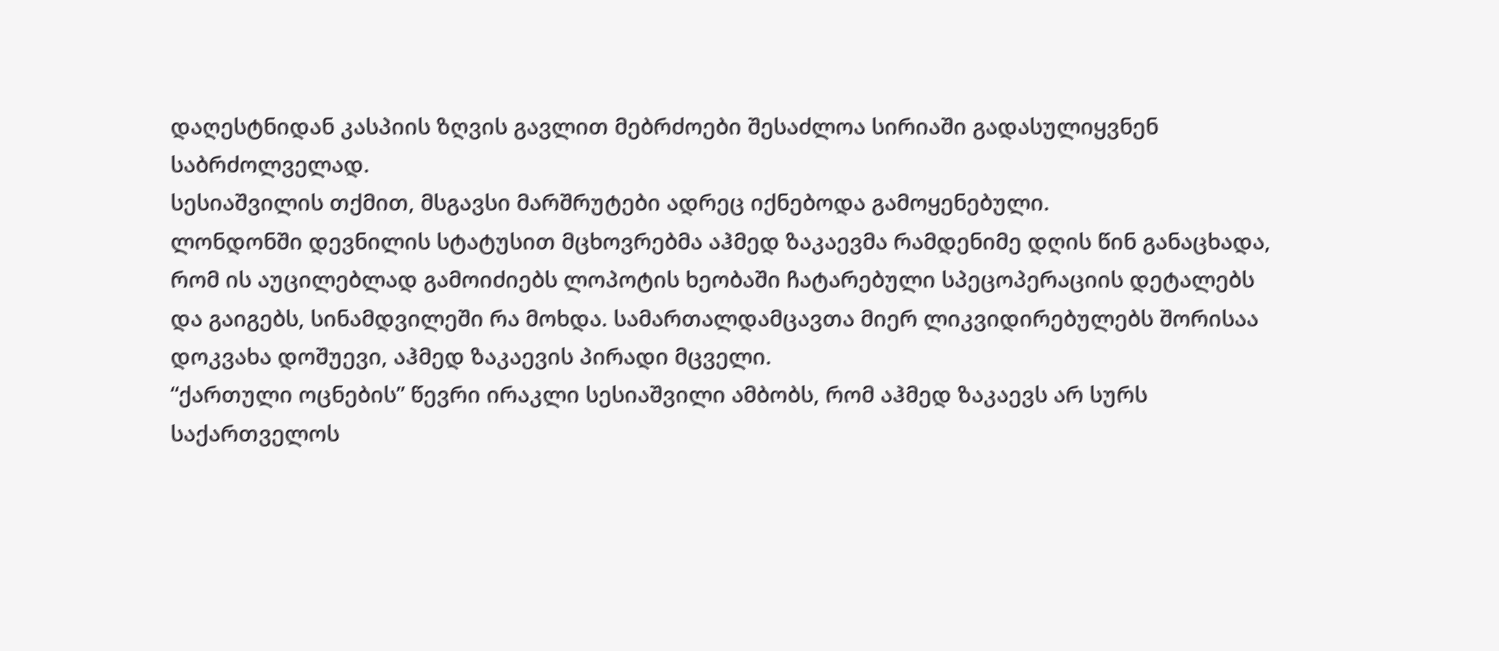დაღესტნიდან კასპიის ზღვის გავლით მებრძოები შესაძლოა სირიაში გადასულიყვნენ საბრძოლველად.
სესიაშვილის თქმით, მსგავსი მარშრუტები ადრეც იქნებოდა გამოყენებული.
ლონდონში დევნილის სტატუსით მცხოვრებმა აჰმედ ზაკაევმა რამდენიმე დღის წინ განაცხადა, რომ ის აუცილებლად გამოიძიებს ლოპოტის ხეობაში ჩატარებული სპეცოპერაციის დეტალებს და გაიგებს, სინამდვილეში რა მოხდა. სამართალდამცავთა მიერ ლიკვიდირებულებს შორისაა დოკვახა დოშუევი, აჰმედ ზაკაევის პირადი მცველი.
“ქართული ოცნების” წევრი ირაკლი სესიაშვილი ამბობს, რომ აჰმედ ზაკაევს არ სურს საქართველოს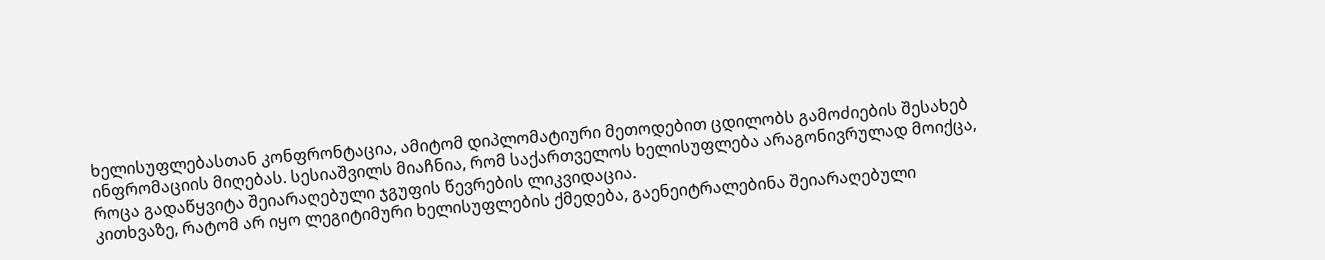ხელისუფლებასთან კონფრონტაცია, ამიტომ დიპლომატიური მეთოდებით ცდილობს გამოძიების შესახებ ინფრომაციის მიღებას. სესიაშვილს მიაჩნია, რომ საქართველოს ხელისუფლება არაგონივრულად მოიქცა, როცა გადაწყვიტა შეიარაღებული ჯგუფის წევრების ლიკვიდაცია.
კითხვაზე, რატომ არ იყო ლეგიტიმური ხელისუფლების ქმედება, გაენეიტრალებინა შეიარაღებული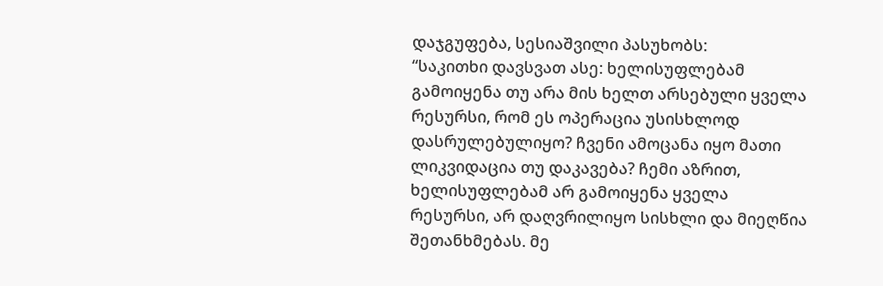დაჯგუფება, სესიაშვილი პასუხობს:
“საკითხი დავსვათ ასე: ხელისუფლებამ გამოიყენა თუ არა მის ხელთ არსებული ყველა რესურსი, რომ ეს ოპერაცია უსისხლოდ დასრულებულიყო? ჩვენი ამოცანა იყო მათი ლიკვიდაცია თუ დაკავება? ჩემი აზრით, ხელისუფლებამ არ გამოიყენა ყველა რესურსი, არ დაღვრილიყო სისხლი და მიეღწია შეთანხმებას. მე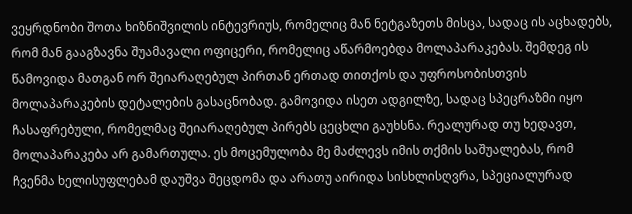ვეყრდნობი შოთა ხიზნიშვილის ინტევრიუს, რომელიც მან ნეტგაზეთს მისცა, სადაც ის აცხადებს, რომ მან გააგზავნა შუამავალი ოფიცერი, რომელიც აწარმოებდა მოლაპარაკებას. შემდეგ ის წამოვიდა მათგან ორ შეიარაღებულ პირთან ერთად თითქოს და უფროსობისთვის მოლაპარაკების დეტალების გასაცნობად. გამოვიდა ისეთ ადგილზე, სადაც სპეცრაზმი იყო ჩასაფრებული, რომელმაც შეიარაღებულ პირებს ცეცხლი გაუხსნა. რეალურად თუ ხედავთ, მოლაპარაკება არ გამართულა. ეს მოცემულობა მე მაძლევს იმის თქმის საშუალებას, რომ ჩვენმა ხელისუფლებამ დაუშვა შეცდომა და არათუ აირიდა სისხლისღვრა, სპეციალურად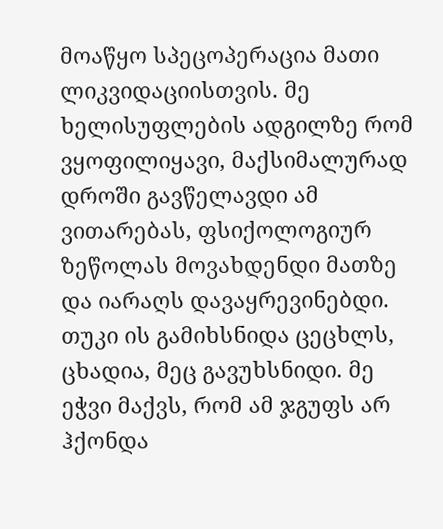მოაწყო სპეცოპერაცია მათი ლიკვიდაციისთვის. მე ხელისუფლების ადგილზე რომ ვყოფილიყავი, მაქსიმალურად დროში გავწელავდი ამ ვითარებას, ფსიქოლოგიურ ზეწოლას მოვახდენდი მათზე და იარაღს დავაყრევინებდი. თუკი ის გამიხსნიდა ცეცხლს, ცხადია, მეც გავუხსნიდი. მე ეჭვი მაქვს, რომ ამ ჯგუფს არ ჰქონდა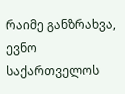რაიმე განზრახვა, ევნო საქართველოს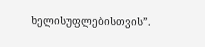ხელისუფლებისთვის”.